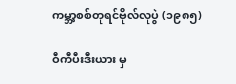ကမ္ဘာ့စစ်တုရင်ဗိုလ်လုပွဲ (၁၉၈၅)

ဝီကီပီးဒီးယား မှ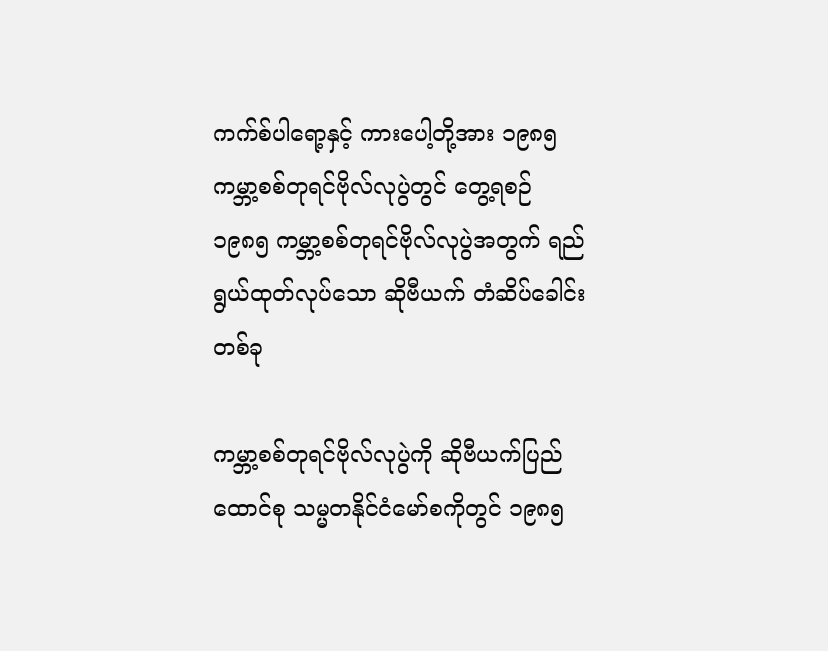ကက်စ်ပါရော့နှင့် ကားပေါ့တို့အား ၁၉၈၅ ကမ္ဘာ့စစ်တုရင်ဗိုလ်လုပွဲတွင် တွေ့ရစဉ်
၁၉၈၅ ကမ္ဘာ့စစ်တုရင်ဗိုလ်လုပွဲအတွက် ရည်ရွယ်ထုတ်လုပ်သော ဆိုဗီယက် တံဆိပ်ခေါင်းတစ်ခု

ကမ္ဘာ့စစ်တုရင်ဗိုလ်လုပွဲကို ဆိုဗီယက်ပြည်ထောင်စု သမ္မတနိုင်ငံမော်စကိုတွင် ၁၉၈၅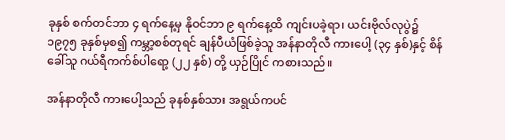ခုနှစ် စက်တင်ဘာ ၄ ရက်နေ့မှ နိုဝင်ဘာ ၉ ရက်နေ့ထိ ကျင်းပခဲ့ရာ၊ ယင်းဗိုလ်လုပွဲ၌ ၁၉၇၅ ခုနှစ်မှစ၍ ကမ္ဘာ့စစ်တုရင် ချန်ပီယံဖြစ်ခဲ့သူ အန်နာတိုလီ ကားပေါ့ (၃၄ နှစ်)နှင့် စိန်ခေါ်သူ ဂယ်ရီကက်စ်ပါရော့ (၂၂ နှစ်) တို့ ယှဉ်ပြိုင် ကစားသည်။

အန်နာတိုလီ ကားပေါ့သည် ခုနစ်နှစ်သား အရွယ်ကပင်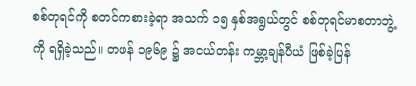စစ်တုရင်ကို စတင်ကစားခဲ့ရာ အသက် ၁၅ နှစ်အရွယ်တွင် စစ်တုရင်မာစတာဘွဲ့ကို ရရှိခဲ့သည်။ တဖန် ၁၉၆၉ ၌ အငယ်တန်း ကမ္ဘာ့ချန်ပီယံ ဖြစ်ခဲ့ပြန်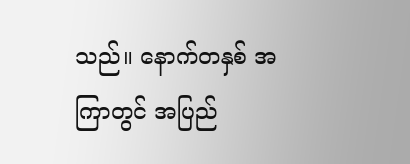သည်။ နောက်တနှစ် အကြာတွင် အပြည်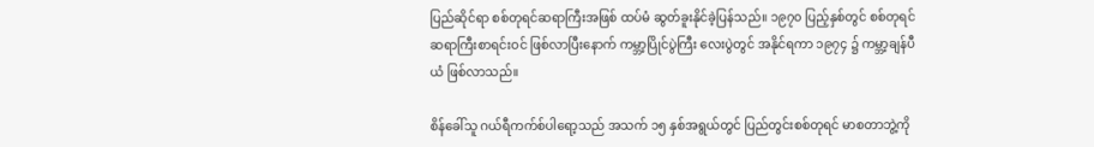ပြည်ဆိုင်ရာ စစ်တုရင်ဆရာကြီးအဖြစ် ထပ်မံ ဆွတ်ခူးနိုင်ခဲ့ပြန်သည်။ ၁၉၇၀ ပြည့်နှစ်တွင် စစ်တုရင်ဆရာကြီးစာရင်းဝင် ဖြစ်လာပြီးနောက် ကမ္ဘာ့ပြိုင်ပွဲကြီး လေးပွဲတွင် အနိုင်ရကာ ၁၉၇၄ ၌ ကမ္ဘာ့ချန်ပီယံ ဖြစ်လာသည်။

စိန်ခေါ်သူ ဂယ်ရီကက်စ်ပါရော့သည် အသက် ၁၅ နှစ်အရွယ်တွင် ပြည်တွင်းစစ်တုရင် မာစတာဘွဲ့ကို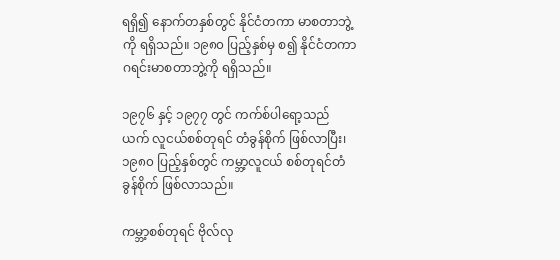ရရှိ၍ နောက်တနှစ်တွင် နိုင်ငံတကာ မာစတာဘွဲ့ကို ရရှိသည်။ ၁၉၈၀ ပြည့်နှစ်မှ စ၍ နိုင်ငံတကာ ဂရင်းမာစတာဘွဲ့ကို ရရှိသည်။

၁၉၇၆ နှင့် ၁၉၇၇ တွင် ကက်စ်ပါရော့သည် ယက် လူငယ်စစ်တုရင် တံခွန်စိုက် ဖြစ်လာပြီး၊ ၁၉၈၀ ပြည့်နှစ်တွင် ကမ္ဘာ့လူငယ် စစ်တုရင်တံခွန်စိုက် ဖြစ်လာသည်။

ကမ္ဘာ့စစ်တုရင် ဗိုလ်လု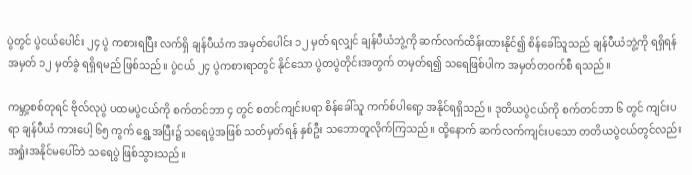ပွဲတွင် ပွဲငယ်ပေါင်း ၂၄ ပွဲ ကစားရပြီး လက်ရှိ ချန်ပီယံက အမှတ်ပေါင်း ၁၂ မှတ် ရလျှင် ချန်ပီယံဘွဲ့ကို ဆက်လက်ထိန်းထားနိုင်၍ စိန်ခေါ်သူသည် ချန်ပီယံဘွဲ့ကို ရရှိရန် အမှတ် ၁၂ မှတ်ခွဲ ရရှိရမည် ဖြစ်သည်။ ပွဲငယ် ၂၄ ပွဲကစားရာတွင် နိုင်သော ပွဲတပွဲတိုင်းအတွက် တမှတ်ရ၍ သရေဖြစ်ပါက အမှတ်တဝက်စီ ရသည်။

ကမ္ဘာ့စစ်တုရင် ဗိုလ်လုပွဲ ပထမပွဲငယ်ကို စက်တင်ဘာ ၄ တွင် စတင်ကျင်းပရာ စိန်ခေါ်သူ ကက်စ်ပါရော့ အနိုင်ရရှိသည်။ ဒုတိယပွဲငယ်ကို စက်တင်ဘာ ၆ တွင် ကျင်းပရာ ချန်ပီယံ ကားပေါ့ ၆၅ ကွက် ရွှေ့အပြီး၌ သရေပွဲအဖြစ် သတ်မှတ်ရန် နှစ်ဦး သဘောတူလိုက်ကြသည်။ ထို့နောက် ဆက်လက်ကျင်းပသော တတိယပွဲငယ်တွင်လည်း အရှုံးအနိုင်မပေါ်ဘဲ သရေပွဲ ဖြစ်သွားသည်။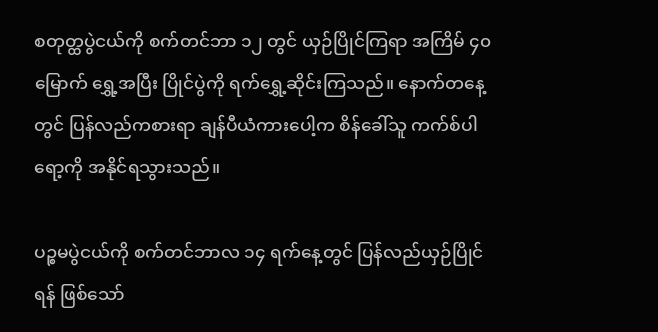စတုတ္ထပွဲငယ်ကို စက်တင်ဘာ ၁၂ တွင် ယှဉ်ပြိုင်ကြရာ အကြိမ် ၄၀ မြောက် ရွှေ့အပြီး ပြိုင်ပွဲကို ရက်ရွှေ့ဆိုင်းကြသည်။ နောက်တနေ့တွင် ပြန်လည်ကစားရာ ချန်ပီယံကားပေါ့က စိန်ခေါ်သူ ကက်စ်ပါရော့ကို အနိုင်ရသွားသည်။

ပဉ္စမပွဲငယ်ကို စက်တင်ဘာလ ၁၄ ရက်နေ့တွင် ပြန်လည်ယှဉ်ပြိုင်ရန် ဖြစ်သော်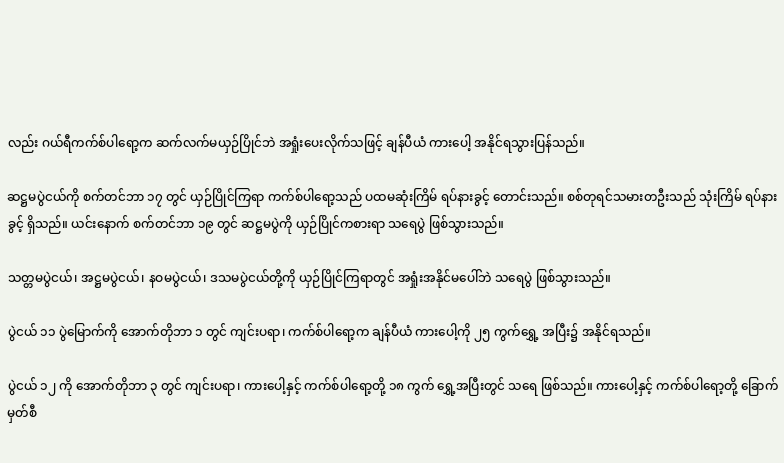လည်း ဂယ်ရီကက်စ်ပါရော့က ဆက်လက်မယှဉ်ပြိုင်ဘဲ အရှုံးပေးလိုက်သဖြင့် ချန်ပီယံ ကားပေါ့ အနိုင်ရသွားပြန်သည်။

ဆဋ္ဌမပွဲငယ်ကို စက်တင်ဘာ ၁၇ တွင် ယှဉ်ပြိုင်ကြရာ ကက်စ်ပါရော့သည် ပထမဆုံးကြိမ် ရပ်နားခွင့် တောင်းသည်။ စစ်တုရင်သမားတဦးသည် သုံးကြိမ် ရပ်နားခွင့် ရှိသည်။ ယင်းနောက် စက်တင်ဘာ ၁၉ တွင် ဆဋ္ဌမပွဲကို ယှဉ်ပြိုင်ကစားရာ သရေပွဲ ဖြစ်သွားသည်။

သတ္တမပွဲငယ်၊ အဋ္ဌမပွဲငယ်၊ နဝမပွဲငယ်၊ ဒသမပွဲငယ်တို့ကို ယှဉ်ပြိုင်ကြရာတွင် အရှုံးအနိုင်မပေါ်ဘဲ သရေပွဲ ဖြစ်သွားသည်။

ပွဲငယ် ၁၁ ပွဲမြောက်ကို အောက်တိုဘာ ၁ တွင် ကျင်းပရာ၊ ကက်စ်ပါရော့က ချန်ပီယံ ကားပေါ့ကို ၂၅ ကွက်ရွှေ့ အပြီး၌ အနိုင်ရသည်။

ပွဲငယ် ၁၂ ကို အောက်တိုဘာ ၃ တွင် ကျင်းပရာ၊ ကားပေါ့နှင့် ကက်စ်ပါရော့တို့ ၁၈ ကွက် ရွှေ့အပြီးတွင် သရေ ဖြစ်သည်။ ကားပေါ့နှင့် ကက်စ်ပါရော့တို့ ခြောက်မှတ်စီ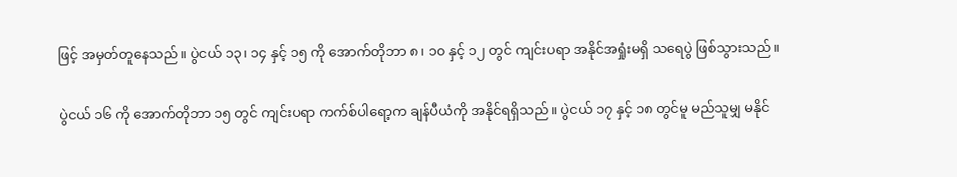ဖြင့် အမှတ်တူနေသည်။ ပွဲငယ် ၁၃၊ ၁၄ နှင့် ၁၅ ကို အောက်တိုဘာ ၈၊ ၁၀ နှင့် ၁၂ တွင် ကျင်းပရာ အနိုင်အရှုံးမရှိ သရေပွဲ ဖြစ်သွားသည်။

ပွဲငယ် ၁၆ ကို အောက်တိုဘာ ၁၅ တွင် ကျင်းပရာ ကက်စ်ပါရော့က ချန်ပီယံကို အနိုင်ရရှိသည်။ ပွဲငယ် ၁၇ နှင့် ၁၈ တွင်မူ မည်သူမျှ မနိုင်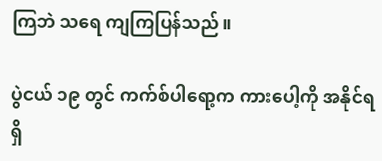ကြဘဲ သရေ ကျကြပြန်သည်။

ပွဲငယ် ၁၉ တွင် ကက်စ်ပါရော့က ကားပေါ့ကို အနိုင်ရရှိ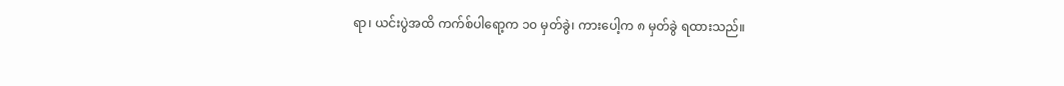ရာ၊ ယင်းပွဲအထိ ကက်စ်ပါရော့က ၁၀ မှတ်ခွဲ၊ ကားပေါ့က ၈ မှတ်ခွဲ ရထားသည်။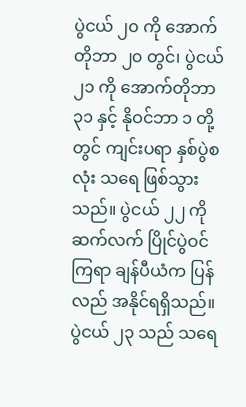ပွဲငယ် ၂၀ ကို အောက်တိုဘာ ၂၀ တွင်၊ ပွဲငယ် ၂၁ ကို အောက်တိုဘာ ၃၁ နှင့် နိုဝင်ဘာ ၁ တို့တွင် ကျင်းပရာ နှစ်ပွဲစလုံး သရေ ဖြစ်သွားသည်။ ပွဲငယ် ၂၂ ကို ဆက်လက် ပြိုင်ပွဲဝင်ကြရာ ချန်ပီယံက ပြန်လည် အနိုင်ရရှိသည်။ ပွဲငယ် ၂၃ သည် သရေ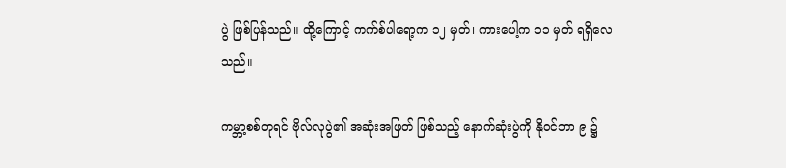ပွဲ ဖြစ်ပြန်သည်။ ထို့ကြောင့် ကက်စ်ပါရော့က ၁၂ မှတ်၊ ကားပေါ့က ၁၁ မှတ် ရရှိလေသည်။

ကမ္ဘာ့စစ်တုရင် ဗိုလ်လုပွဲ၏ အဆုံးအဖြတ် ဖြစ်သည့် နောက်ဆုံးပွဲကို နိုဝင်ဘာ ၉ ၌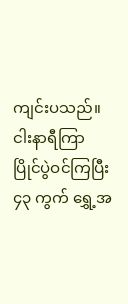ကျင်းပသည်။ ငါးနာရီကြာ ပြိုင်ပွဲဝင်ကြပြီး ၄၃ ကွက် ရွှေ့အ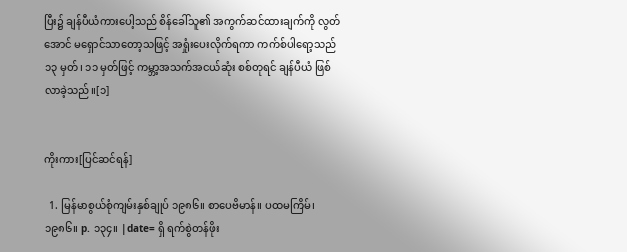ပြီး၌ ချန်ပီယံကားပေါ့သည် စိန်ခေါ်သူ၏ အကွက်ဆင်ထားချက်ကို လွတ်အောင် မရှောင်သာတော့သဖြင့် အရှုံးပေးလိုက်ရကာ ကက်စ်ပါရော့သည် ၁၃ မှတ်၊ ၁၁ မှတ်ဖြင့် ကမ္ဘာ့အသက်အငယ်ဆုံး စစ်တုရင် ချန်ပီယံ ဖြစ်လာခဲ့သည်။[၁]


ကိုးကား[ပြင်ဆင်ရန်]

  1. မြန်မာစွယ်စုံကျမ်းနှစ်ချုပ် ၁၉၈၆။ စာပေဗိမာန်။ ပထမကြိမ်၊ ၁၉၈၆။ p. ၁၃၄။ |date= ရှိ ရက်စွဲတန်ဖိုး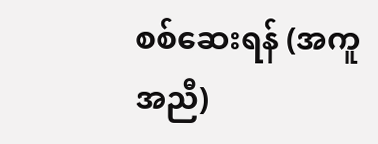စစ်ဆေးရန် (အကူအညီ)